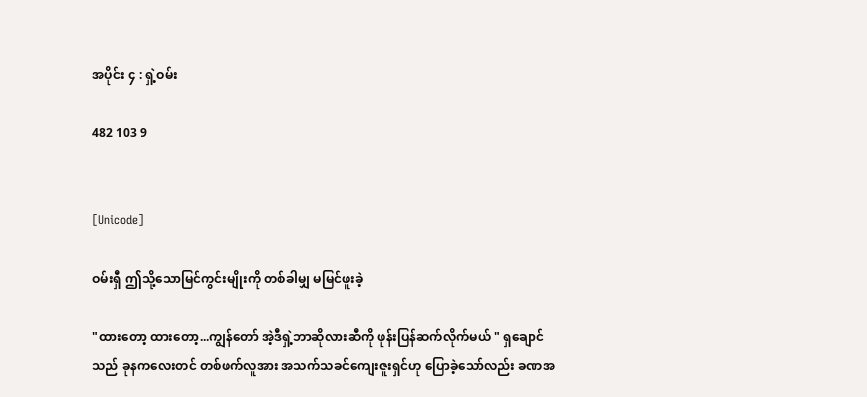အပိုင်း ၄ : ရှဲ့ဝမ်း

482 103 9


[Unicode]

ဝမ်းရှီ ဤသို့သောမြင်ကွင်းမျိုးကို တစ်ခါမျှ မမြင်ဖူးခဲ့

"ထားတော့ ထားတော့...ကျွန်တော် အဲ့ဒီရှဲ့ဘာဆိုလားဆီကို ဖုန်းပြန်ဆက်လိုက်မယ် " ရှချောင်သည် ခုနကလေးတင် တစ်ဖက်လူအား အသက်သခင်ကျေးဇူးရှင်ဟု ပြောခဲ့သော်လည်း ခဏအ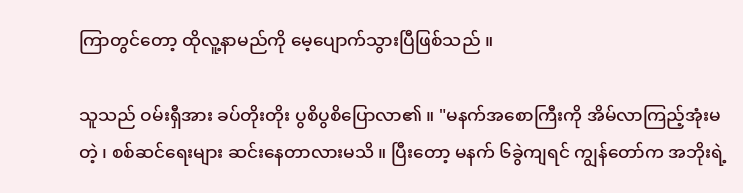ကြာတွင်တော့ ထိုလူ့နာမည်ကို မေ့ပျောက်သွားပြီဖြစ်သည် ။

သူသည် ဝမ်းရှီအား ခပ်တိုးတိုး ပွစိပွစိပြောလာ၏ ။ "မနက်အစောကြီးကို အိမ်လာကြည့်အုံးမတဲ့ ၊ စစ်ဆင်ရေးများ ဆင်းနေတာလားမသိ ။ ပြီးတော့ မနက် ၆ခွဲကျရင် ကျွန်တော်က အဘိုးရဲ့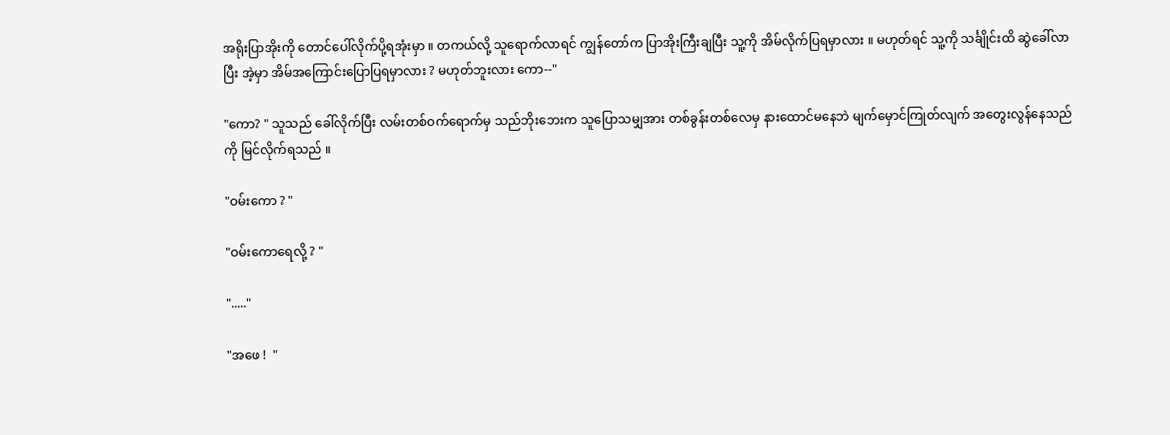အရိုးပြာအိုးကို တောင်ပေါ်လိုက်ပို့ရအုံးမှာ ။ တကယ်လို့ သူရောက်လာရင် ကျွန်တော်က ပြာအိုးကြီးချပြီး သူ့ကို အိမ်လိုက်ပြရမှာလား ။ မဟုတ်ရင် သူ့ကို သင်္ချိုင်းထိ ဆွဲခေါ်လာပြီး အဲ့မှာ အိမ်အကြောင်းပြောပြရမှာလား ? မဟုတ်ဘူးလား ကော--"

"ကော? " သူသည် ခေါ်လိုက်ပြီး လမ်းတစ်ဝက်ရောက်မှ သည်ဘိုးဘေးက သူပြောသမျှအား တစ်ခွန်းတစ်လေမှ နားထောင်မနေဘဲ မျက်မှောင်ကြုတ်လျက် အတွေးလွန်နေသည်ကို မြင်လိုက်ရသည် ။

"ဝမ်းကော ? "

"ဝမ်းကောရေလို့ ? "

"....."

"အဖေ !  "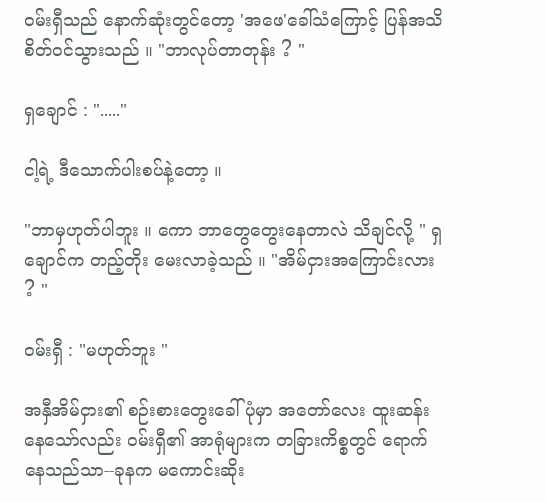ဝမ်းရှီသည် နောက်ဆုံးတွင်တော့ 'အဖေ'ခေါ်သံကြောင့် ပြန်အသိစိတ်ဝင်သွားသည် ။ "ဘာလုပ်တာတုန်း ? "

ရှချောင် : "....."

ငါ့ရဲ့ ဒီသောက်ပါးစပ်နဲ့တော့ ။

"ဘာမှဟုတ်ပါဘူး ။ ကော ဘာတွေတွေးနေတာလဲ သိချင်လို့ " ရှချောင်က တည့်တိုး မေးလာခဲ့သည် ။ "အိမ်ငှားအကြောင်းလား ? "

ဝမ်းရှီ : "မဟုတ်ဘူး "

အနှီအိမ်ငှား၏ စဉ်းစားတွေးခေါ်ပုံမှာ အတော်လေး ထူးဆန်းနေသော်လည်း ဝမ်းရှီ၏ အာရုံများက တခြားကိစ္စတွင်‌ ရောက်နေသည်သာ--ခုနက မကောင်းဆိုး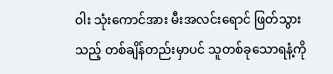ဝါး သုံးကောင်အား မီးအလင်းရောင် ဖြတ်သွားသည့် တစ်ချိန်တည်းမှာပင် သူတစ်ခုသောရနံ့ကို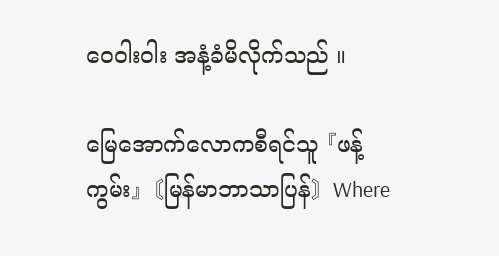ဝေဝါးဝါး အနံ့ခံမိလိုက်သည် ။

မြေအောက်လောကစီရင်သူ 『ဖန့်ကွမ်း』〘မြန်မာဘာသာပြန်〙Where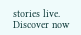stories live. Discover now